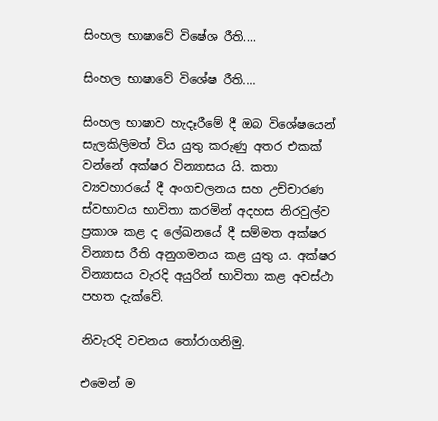සිංහල භාෂාවේ විෂේශ රීති....

සිංහල භාෂාවේ විශේෂ රීති....

සිංහල භාෂාව හැදෑරීමේ දී ඔබ විශේෂයෙන් සැලකිලිමත් විය යුතු කරුණු අතර එකක් වන්නේ අක්ෂර වින්‍යාසය යි. කතා ව්‍යවහාරයේ දී අංගචලනය සහ උච්චාරණ ස්වභාවය භාවිතා කරමින් අදහස නිරවුල්ව ප්‍රකාශ කළ ද ලේඛනයේ දී සම්මත අක්ෂර වින්‍යාස රීති අනුගමනය කළ යුතු ය. අක්ෂර වින්‍යාසය වැරදි අයුරින් භාවිතා කළ අවස්ථා පහත දැක්වේ.

නිවැරදි වචනය තෝරාගනිමු.

එමෙන් ම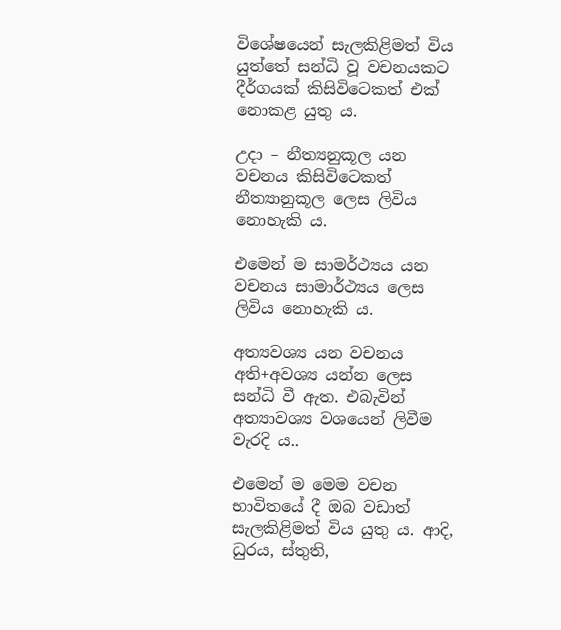විශේෂයෙන් සැලකිළිමත් විය යුත්තේ සන්ධි වූ වචනයකට දීර්ගයක් කිසිවිටෙකත් එක් නොකළ යුතු ය.

උදා – නීත්‍යනුකූල යන වචනය කිසිවිටෙකත් නීත්‍යානුකූල ලෙස ලිවිය නොහැකි ය.

එමෙන් ම සාමර්ථ්‍යය යන වචනය සාමාර්ථ්‍යය ලෙස ලිවිය නොහැකි ය.

අත්‍යවශ්‍ය යන වචනය අති+අවශ්‍ය යන්න ලෙස සන්ධි වී ඇත. එබැවින් අත්‍යාවශ්‍ය වශයෙන් ලිවීම වැරදි ය..

එමෙන් ම මෙම වචන භාවිතයේ දී ඔබ වඩාත් සැලකිළිමත් විය යුතු ය. ආදි, ධුරය, ස්තුති,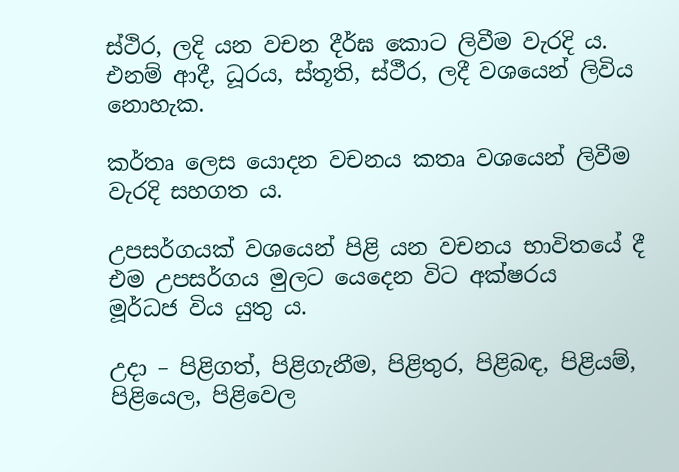ස්ථිර, ලදි යන වචන දීර්ඝ කොට ලිවීම වැරදි ය. එනම් ආදී, ධූරය, ස්තූති, ස්ථීර, ලදී වශයෙන් ලිවිය නොහැක.

කර්තෘ ලෙස යොදන වචනය කතෘ වශයෙන් ලිවීම වැරදි සහගත ය.

උපසර්ගයක් වශයෙන් පිළි යන වචනය භාවිතයේ දී එම උපසර්ගය මුලට යෙදෙන විට අක්ෂරය මූර්ධජ ‌විය යුතු ය.

උදා – පිළිගත්, පිළිගැනීම, පිළිතුර, පිළිබඳ, පිළියම්, පිළියෙල, පිළිවෙල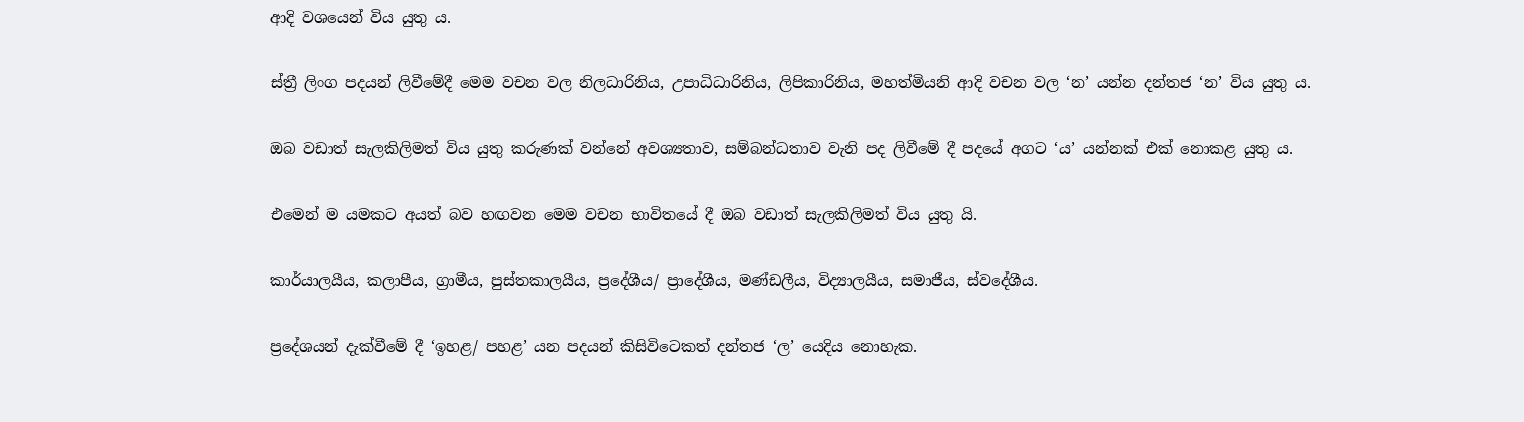ආදි වශයෙන් විය යුතු ය.

ස්ත්‍රී ලිංග පදයන් ලිවීමේදී මෙම වචන වල නිලධාරිනිය, උපාධිධාරිනිය, ලිපිකාරිනිය, මහත්මියනි ආදි වචන වල ‘න’ යන්න දන්තජ ‘න’ විය යුතු ය.

ඔබ වඩාත් සැලකිලිමත් විය යුතු කරුණක් වන්නේ අවශ්‍යතාව, සම්බන්ධතාව වැනි පද ලිවීමේ දී පදයේ අගට ‘ය’ යන්නක් එක් නොකළ යුතු ය.

එමෙන් ම යමකට අයත් බව හඟවන මෙම වචන භාවිතයේ දී ඔබ වඩාත් සැලකිලිමත් විය යුතු යි.

කාර්යාලයීය, කලාපීය, ග්‍රාමීය, පුස්තකාලයීය, ප්‍රදේශීය/ ප්‍රාදේශීය, මණ්ඩලීය, විද්‍යාලයීය, සමාජීය, ස්වදේශීය.

ප්‍රදේශයන් දැක්වීමේ දී ‘ඉහළ/ පහළ’ යන පදයන් කිසිවිටෙකත් දන්තජ ‘ල’ යෙදිය නොහැක.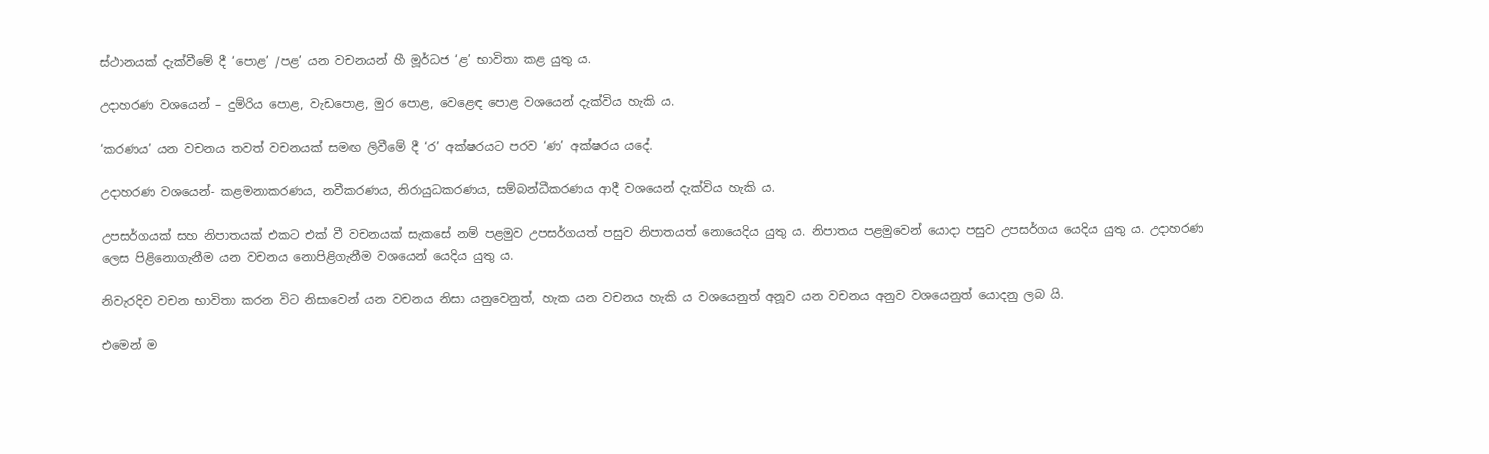ස්ථානයක් දැක්වීමේ දී ‘පොළ’ /පළ’ යන වචනයන් හී මූර්ධජ ‘ළ’ භාවිතා කළ යුතු ය.

උදාහරණ වශයෙන් – දුම්රිය පොළ, වැඩපොළ, මුර පොළ, වෙළෙඳ පොළ වශයෙන් දැක්විය හැකි ය.

‘කරණය’ යන වචනය තවත් වචනයක් සමඟ ලිවීමේ දී ‘ර’ අක්ෂරයට පරව ‘ණ’ අක්ෂරය යදේ.

උදාහරණ වශයෙන්- කළමනාකරණය, නවීකරණය, නිරායුධකරණය, සම්බන්ධීකරණය ආදී වශයෙන් දැක්විය හැකි ය.

උපසර්ගයක් සහ නිපාතයක් එකට එක් වී වචනයක් සැකසේ නම් පළමුව උපසර්ගයත් පසුව නිපාතයත් නොයෙදිය යුතු ය. නිපාතය පළමුවෙන් යොදා පසුව උපසර්ගය යෙදිය යුතු ය. උදාහරණ ලෙස පිළිනොගැනීම යන වචනය නොපිළිගැනීම වශයෙන් යෙදිය යුතු ය.

නිවැරදිව වචන භාවිතා කරන විට නිසාවෙන් යන වචනය නිසා යනුවෙනුත්, හැක යන වචනය හැකි ය වශයෙනුත් අනූව යන වචනය අනුව වශයෙනුත් යොදනු ලබ යි.

එමෙන් ම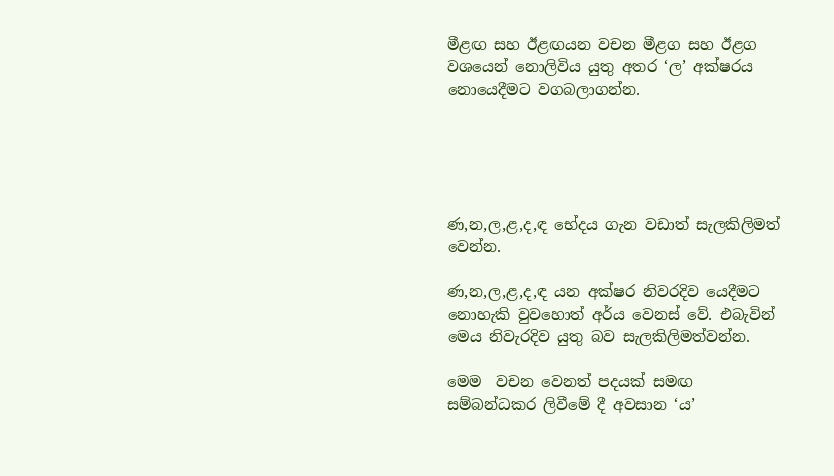මීළඟ සහ ඊළඟයන වචන මීළග සහ ඊළග වශයෙන් නොලිවිය යුතු අතර ‘ල’ අක්ෂරය නොයෙදීමට වගබලාගන්න.





ණ,න,ල,ළ,ද,ඳ භේදය ගැන වඩාත් සැලකිලිමත් වෙන්න.

ණ,න,ල,ළ,ද,ඳ යන අක්ෂර නිවරදිව යෙදීමට නොහැකි වුවහොත් අර්ය වෙනස් වේ. එබැවින් මෙය නිවැරදිව යුතු බව සැලකිලිමත්වන්න.

මෙම  වචන වෙනත් පදයක් සමඟ සම්බන්ධකර ලිවීමේ දී අවසාන ‘ය’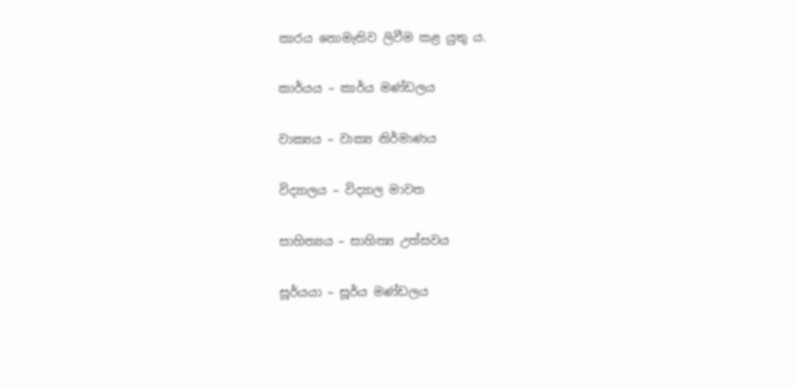කාරය නොමැතිව ලිවීම කළ යුතු ය.

කාර්යය – කාර්ය මණ්ඩලය

වාක්‍යය – වාක්‍ය නිර්මාණය

විද්‍යාලය – විද්‍යාල මාවත

සාහිත්‍යය – සාහිත්‍ය උත්සවය

සූර්යයා – සූර්ය මණ්ඩලය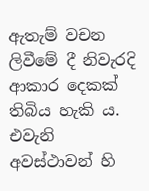ඇතැම් වචන ලිවීමේ දී නිවැරදි ආකාර දෙකක් තිබිය හැකි ය. එවැනි අවස්ථාවන් හි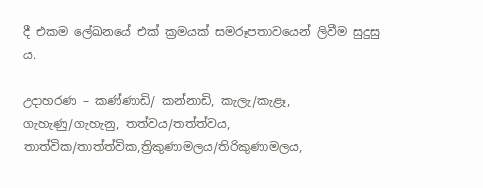දී එකම ලේඛනයේ එක් ක්‍රමයක් සමරූපතාවයෙන් ලිවීම සුදුසු ය.

උදාහරණ – කණ්ණාඩි/ කන්නාඩි, කැලැ/කැළෑ, ගැහැණු/ගැහැනු, තත්වය/තත්ත්වය, තාත්වික/තාත්ත්වික,ත්‍රිකුණාමලය/තිරිකුණාමලය,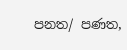පනත/ පණත,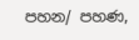පහන/ පහණ,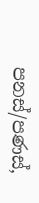පනස්/පණස්,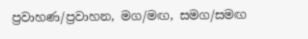ප්‍රවාහණ/ප්‍රවාහන, මග/මඟ, සමග/සමඟ